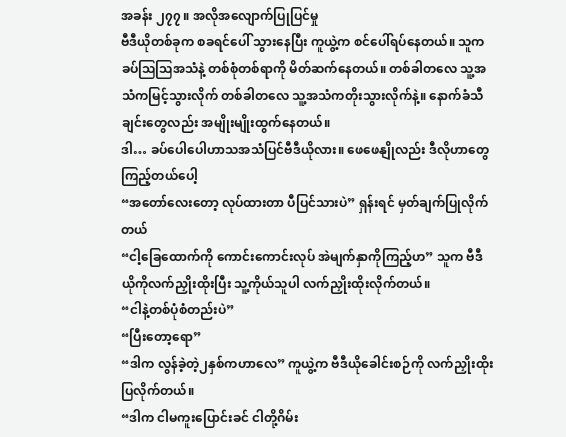အခန်း ၂၇၇ ။ အလိုအလျောက်ပြုပြင်မှု
ဗီဒီယိုတစ်ခုက စခရင်ပေါ် သွားနေပြီး ကူယွဲ့က စင်ပေါ်ရပ်နေတယ်။ သူက ခပ်ဩဩအသံနဲ့ တစ်စုံတစ်ရာကို မိတ်ဆက်နေတယ်။ တစ်ခါတလေ သူ့အသံကမြင့်သွားလိုက် တစ်ခါတလေ သူ့အသံကတိုးသွားလိုက်နဲ့။ နောက်ခံသီချင်းတွေလည်း အမျိုးမျိုးထွက်နေတယ်။
ဒါ… ခပ်ပေါပေါဟာသအသံပြင်ဗီဒီယိုလား။ ဖေဖေနျိုလည်း ဒီလိုဟာတွေကြည့်တယ်ပေါ့
“အတော်လေးတော့ လုပ်ထားတာ ပီပြင်သားပဲ” ရှန်းရင် မှတ်ချက်ပြုလိုက်တယ်
“ငါ့ခြေထောက်ကို ကောင်းကောင်းလုပ် အဲမျက်နှာကိုကြည့်ဟ” သူက ဗီဒီယိုကိုလက်ညှိုးထိုးပြီး သူ့ကိုယ်သူပါ လက်ညှိုးထိုးလိုက်တယ်။
“ငါနဲ့တစ်ပုံစံတည်းပဲ”
“ပြီးတော့ရော”
“ဒါက လွန်ခဲ့တဲ့၂နှစ်ကဟာလေ” ကူယွဲ့က ဗီဒီယိုခေါင်းစဉ်ကို လက်ညှိုးထိုးပြလိုက်တယ်။
“ဒါက ငါမကူးပြောင်းခင် ငါတို့ဂိမ်း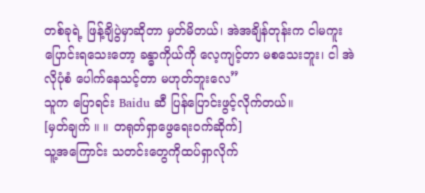တစ်ခုရဲ့ ဖြန့်ချိပွဲမှာဆိုတာ မှတ်မိတယ်၊ အဲအချိန်တုန်းက ငါမကူးပြောင်းရသေးတော့ ခန္ဓာကိုယ်ကို လေ့ကျင့်တာ မစသေးဘူး၊ ငါ အဲလိုပုံစံ ပေါက်နေသင့်တာ မဟုတ်ဘူးလေ”
သူက ပြောရင်း Baidu ဆီ ပြန်ပြောင်းဖွင့်လိုက်တယ်။
[မှတ်ချက် ။ ။ တရုတ်ရှာဖွေရေးဝက်ဆိုက်]
သူ့အကြောင်း သတင်းတွေကိုထပ်ရှာလိုက်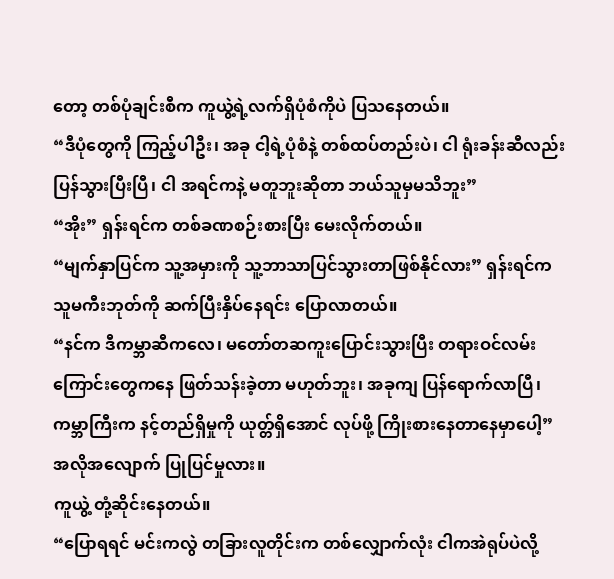တော့ တစ်ပုံချင်းစီက ကူယွဲ့ရဲ့လက်ရှိပုံစံကိုပဲ ပြသနေတယ်။
“ဒီပုံတွေကို ကြည့်ပါဦး၊ အခု ငါ့ရဲ့ပုံစံနဲ့ တစ်ထပ်တည်းပဲ၊ ငါ ရုံးခန်းဆီလည်း ပြန်သွားပြီးပြီ၊ ငါ အရင်ကနဲ့ မတူဘူးဆိုတာ ဘယ်သူမှမသိဘူး”
“အိုး” ရှန်းရင်က တစ်ခဏစဉ်းစားပြီး မေးလိုက်တယ်။
“မျက်နှာပြင်က သူ့အမှားကို သူ့ဘာသာပြင်သွားတာဖြစ်နိုင်လား” ရှန်းရင်က သူမကီးဘုတ်ကို ဆက်ပြီးနှိပ်နေရင်း ပြောလာတယ်။
“နင်က ဒီကမ္ဘာဆီကလေ၊ မတော်တဆကူးပြောင်းသွားပြီး တရားဝင်လမ်းကြောင်းတွေကနေ ဖြတ်သန်းခဲ့တာ မဟုတ်ဘူး၊ အခုကျ ပြန်ရောက်လာပြီ၊ ကမ္ဘာကြီးက နင့်တည်ရှိမှုကို ယုတ္တ်ရှိအောင် လုပ်ဖို့ ကြိုးစားနေတာနေမှာပေါ့”
အလိုအလျောက် ပြုပြင်မှုလား။
ကူယွဲ့ တုံ့ဆိုင်းနေတယ်။
“ပြောရရင် မင်းကလွဲ တခြားလူတိုင်းက တစ်လျှောက်လုံး ငါကအဲရုပ်ပဲလို့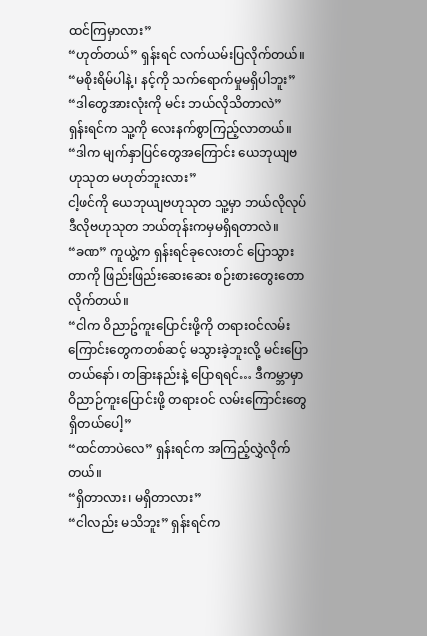ထင်ကြမှာလား”
“ဟုတ်တယ်” ရှန်းရင် လက်ယမ်းပြလိုက်တယ်။
“မစိုးရိမ်ပါနဲ့၊ နင့်ကို သက်ရောက်မှုမရှိပါဘူး”
“ဒါတွေအားလုံးကို မင်း ဘယ်လိုသိတာလဲ”
ရှန်းရင်က သူ့ကို လေးနက်စွာကြည့်လာတယ်။
“ဒါက မျက်နှာပြင်တွေအကြောင်း ယေဘုယျဗဟုသုတ မဟုတ်ဘူးလား”
ငါ့ဖင်ကို ယေဘုယျဗဟုသုတ သူ့မှာ ဘယ်လိုလုပ် ဒီလိုဗဟုသုတ ဘယ်တုန်းကမှမရှိရတာလဲ။
“ခဏ” ကူယွဲ့က ရှန်းရင်ခုလေးတင် ပြောသွားတာကို ဖြည်းဖြည်းဆေးဆေး စဉ်းစားတွေးတောလိုက်တယ်။
“ငါက ဝိညာဥ်ကူးပြောင်းဖို့ကို တရားဝင်လမ်းကြောင်းတွေကတစ်ဆင့် မသွားခဲ့ဘူးလို့ မင်းပြောတယ်နော်၊ တခြားနည်းနဲ့ ပြောရရင်… ဒီကမ္ဘာမှာ ဝိညာဉ်ကူးပြောင်းဖို့ တရားဝင် လမ်းကြောင်းတွေ ရှိတယ်ပေါ့”
“ထင်တာပဲလေ” ရှန်းရင်က အကြည့်လွှဲလိုက်တယ်။
“ရှိတာလား၊ မရှိတာလား”
“ငါလည်း မသိဘူး” ရှန်းရင်က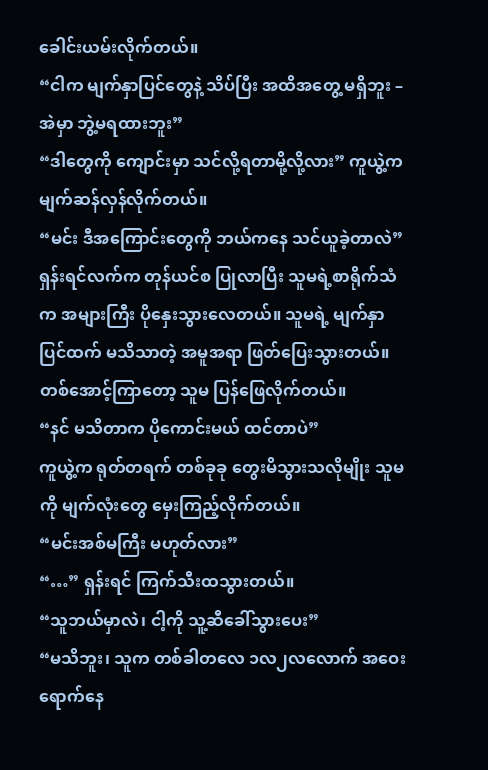ခေါင်းယမ်းလိုက်တယ်။
“ငါက မျက်နှာပြင်တွေနဲ့ သိပ်ပြီး အထိအတွေ့ မရှိဘူး – အဲမှာ ဘွဲ့မရထားဘူး”
“ဒါတွေကို ကျောင်းမှာ သင်လို့ရတာမို့လို့လား” ကူယွဲ့က မျက်ဆန်လှန်လိုက်တယ်။
“မင်း ဒီအကြောင်းတွေကို ဘယ်ကနေ သင်ယူခဲ့တာလဲ”
ရှန်းရင်လက်က တုန်ယင်စ ပြုလာပြီး သူမရဲ့စာရိုက်သံက အများကြီး ပိုနှေးသွားလေတယ်။ သူမရဲ့ မျက်နှာပြင်ထက် မသိသာတဲ့ အမူအရာ ဖြတ်ပြေးသွားတယ်။ တစ်အောင့်ကြာတော့ သူမ ပြန်ဖြေလိုက်တယ်။
“နင် မသိတာက ပိုကောင်းမယ် ထင်တာပဲ”
ကူယွဲ့က ရုတ်တရက် တစ်ခုခု တွေးမိသွားသလိုမျိုး သူမကို မျက်လုံးတွေ မှေးကြည့်လိုက်တယ်။
“မင်းအစ်မကြီး မဟုတ်လား”
“…” ရှန်းရင် ကြက်သီးထသွားတယ်။
“သူဘယ်မှာလဲ၊ ငါ့ကို သူ့ဆီခေါ်သွားပေး”
“မသိဘူး၊ သူက တစ်ခါတလေ ၁လ၂လလောက် အဝေးရောက်နေ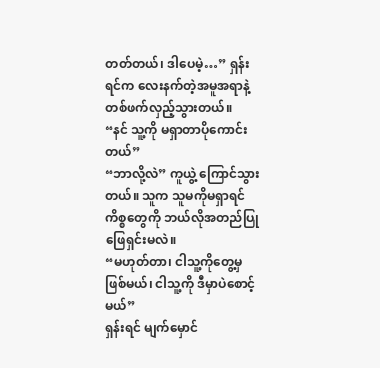တတ်တယ်၊ ဒါပေမဲ့…” ရှန်းရင်က လေးနက်တဲ့အမူအရာနဲ့ တစ်ဖက်လှည့်သွားတယ်။
“နင် သူ့ကို မရှာတာပိုကောင်းတယ်”
“ဘာလို့လဲ” ကူယွဲ့ ကြောင်သွားတယ်။ သူက သူမကိုမရှာရင် ကိစ္စတွေကို ဘယ်လိုအတည်ပြုဖြေရှင်းမလဲ။
“မဟုတ်တာ၊ ငါသူ့ကိုတွေ့မှဖြစ်မယ်၊ ငါသူ့ကို ဒီမှာပဲစောင့်မယ်”
ရှန်းရင် မျက်မှောင်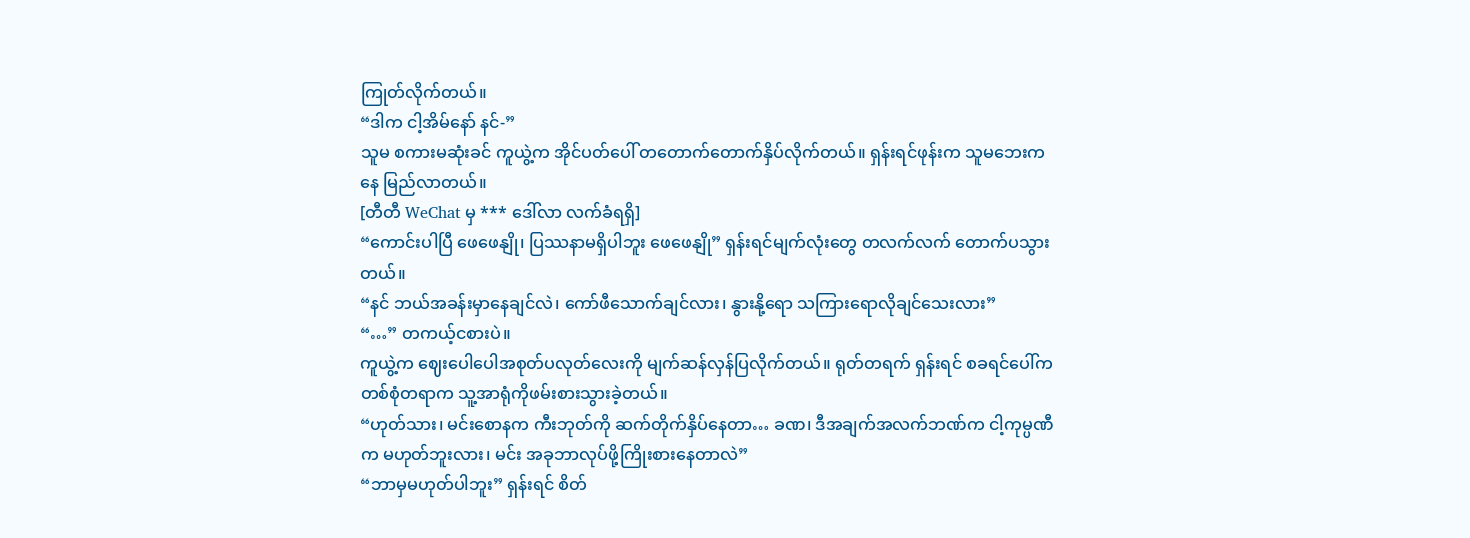ကြုတ်လိုက်တယ်။
“ဒါက ငါ့အိမ်နော် နင်-”
သူမ စကားမဆုံးခင် ကူယွဲ့က အိုင်ပတ်ပေါ် တတောက်တောက်နှိပ်လိုက်တယ်။ ရှန်းရင်ဖုန်းက သူမဘေးကနေ မြည်လာတယ်။
[တီတီ WeChat မှ *** ဒေါ်လာ လက်ခံရရှိ]
“ကောင်းပါပြီ ဖေဖေနျို၊ ပြဿနာမရှိပါဘူး ဖေဖေနျို” ရှန်းရင်မျက်လုံးတွေ တလက်လက် တောက်ပသွားတယ်။
“နင် ဘယ်အခန်းမှာနေချင်လဲ၊ ကော်ဖီသောက်ချင်လား၊ နွားနို့ရော သကြားရောလိုချင်သေးလား”
“…” တကယ့်ငစားပဲ။
ကူယွဲ့က ဈေးပေါပေါအစုတ်ပလုတ်လေးကို မျက်ဆန်လှန်ပြလိုက်တယ်။ ရုတ်တရက် ရှန်းရင် စခရင်ပေါ်က တစ်စုံတရာက သူ့အာရုံကိုဖမ်းစားသွားခဲ့တယ်။
“ဟုတ်သား၊ မင်းစောနက ကီးဘုတ်ကို ဆက်တိုက်နှိပ်နေတာ… ခဏ၊ ဒီအချက်အလက်ဘဏ်က ငါ့ကုမ္ပဏီက မဟုတ်ဘူးလား၊ မင်း အခုဘာလုပ်ဖို့ကြိုးစားနေတာလဲ”
“ဘာမှမဟုတ်ပါဘူး” ရှန်းရင် စိတ်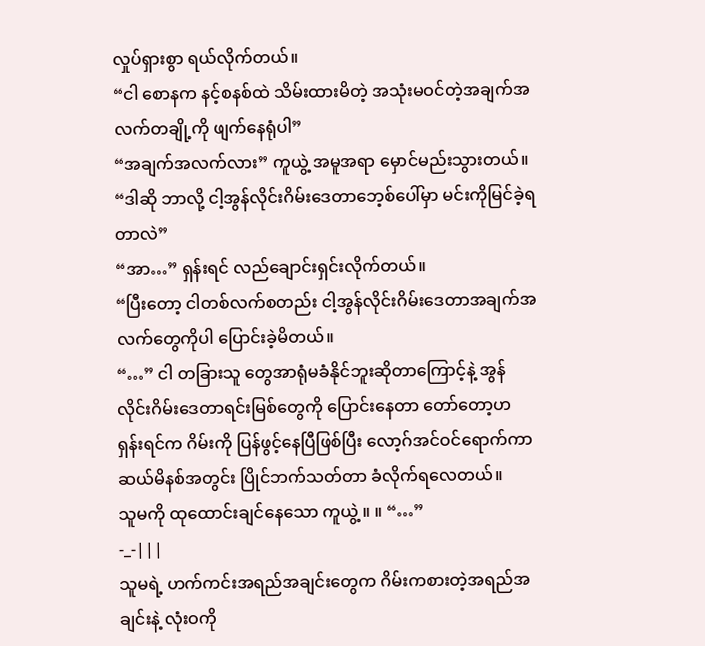လှုပ်ရှားစွာ ရယ်လိုက်တယ်။
“ငါ စောနက နင့်စနစ်ထဲ သိမ်းထားမိတဲ့ အသုံးမဝင်တဲ့အချက်အလက်တချို့ကို ဖျက်နေရုံပါ”
“အချက်အလက်လား” ကူယွဲ့ အမူအရာ မှောင်မည်းသွားတယ်။
“ဒါဆို ဘာလို့ ငါ့အွန်လိုင်းဂိမ်းဒေတာဘေ့စ်ပေါ်မှာ မင်းကိုမြင်ခဲ့ရတာလဲ”
“အာ…” ရှန်းရင် လည်ချောင်းရှင်းလိုက်တယ်။
“ပြီးတော့ ငါတစ်လက်စတည်း ငါ့အွန်လိုင်းဂိမ်းဒေတာအချက်အလက်တွေကိုပါ ပြောင်းခဲ့မိတယ်။
“…” ငါ တခြားသူ တွေအာရုံမခံနိုင်ဘူးဆိုတာကြောင့်နဲ့ အွန်လိုင်းဂိမ်းဒေတာရင်းမြစ်တွေကို ပြောင်းနေတာ တော်တော့ဟ
ရှန်းရင်က ဂိမ်းကို ပြန်ဖွင့်နေပြီဖြစ်ပြီး လော့ဂ်အင်ဝင်ရောက်ကာ ဆယ်မိနစ်အတွင်း ပြိုင်ဘက်သတ်တာ ခံလိုက်ရလေတယ်။
သူမကို ထုထောင်းချင်နေသော ကူယွဲ့ ။ ။ “…”
-_-|||
သူမရဲ့ ဟက်ကင်းအရည်အချင်းတွေက ဂိမ်းကစားတဲ့အရည်အချင်းနဲ့ လုံးဝကို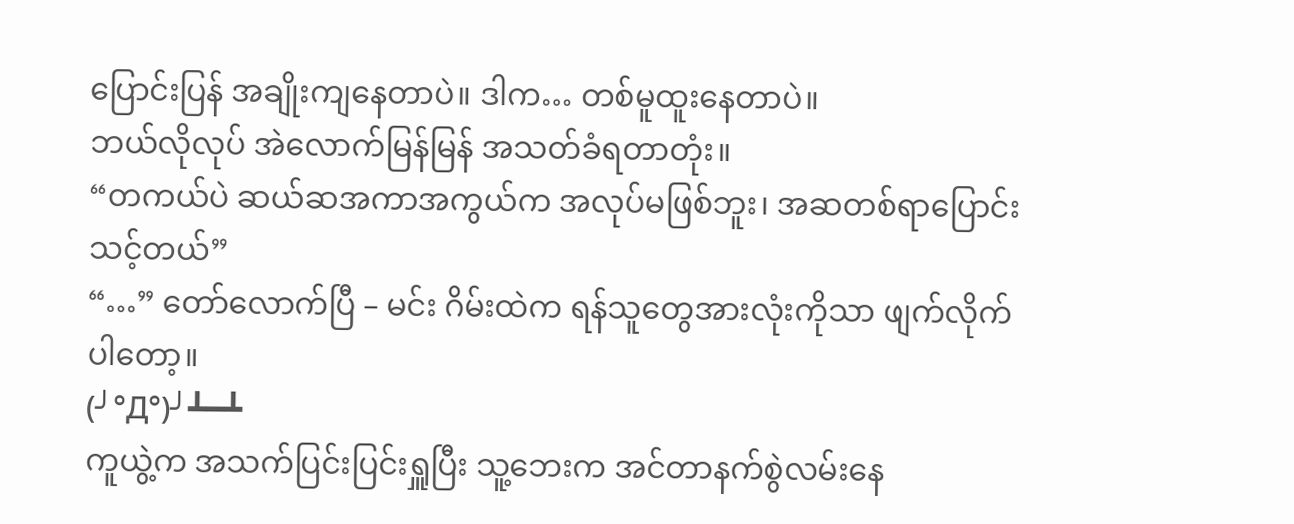ပြောင်းပြန် အချိုးကျနေတာပဲ။ ဒါက… တစ်မူထူးနေတာပဲ။
ဘယ်လိုလုပ် အဲလောက်မြန်မြန် အသတ်ခံရတာတုံး။
“တကယ်ပဲ ဆယ်ဆအကာအကွယ်က အလုပ်မဖြစ်ဘူး၊ အဆတစ်ရာပြောင်းသင့်တယ်”
“…” တော်လောက်ပြီ – မင်း ဂိမ်းထဲက ရန်သူတွေအားလုံးကိုသာ ဖျက်လိုက်ပါတော့။
(╯°Д°)╯┻━┻
ကူယွဲ့က အသက်ပြင်းပြင်းရှူပြီး သူ့ဘေးက အင်တာနက်စွဲလမ်းနေ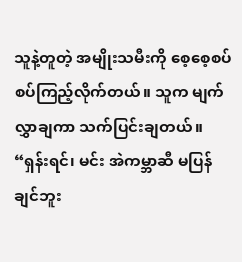သူနဲ့တူတဲ့ အမျိုးသမီးကို စေ့စေ့စပ်စပ်ကြည့်လိုက်တယ်။ သူက မျက်လွှာချကာ သက်ပြင်းချတယ်။
“ရှန်းရင်၊ မင်း အဲကမ္ဘာဆီ မပြန်ချင်ဘူး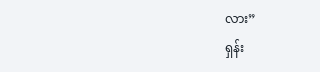လား”
ရှန်း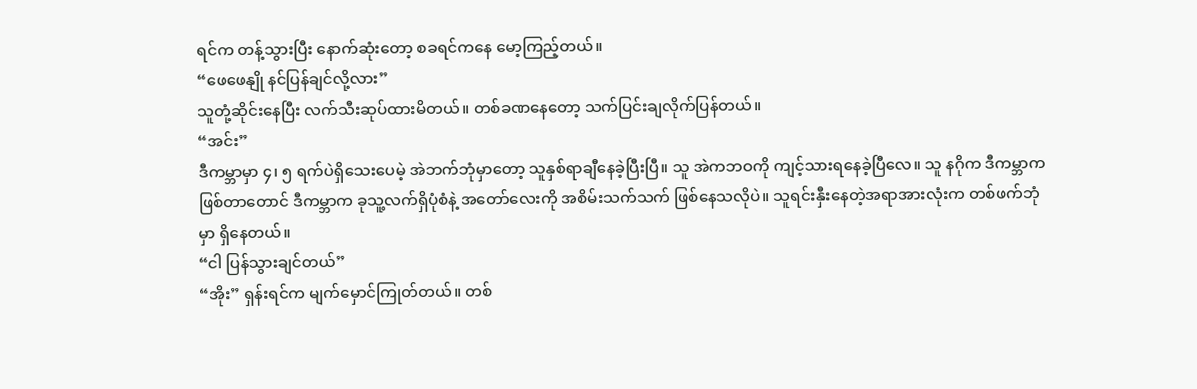ရင်က တန့်သွားပြီး နောက်ဆုံးတော့ စခရင်ကနေ မော့ကြည့်တယ်။
“ဖေဖေနျို နင်ပြန်ချင်လို့လား”
သူတုံ့ဆိုင်းနေပြီး လက်သီးဆုပ်ထားမိတယ်။ တစ်ခဏနေတော့ သက်ပြင်းချလိုက်ပြန်တယ်။
“အင်း”
ဒီကမ္ဘာမှာ ၄၊ ၅ ရက်ပဲရှိသေးပေမဲ့ အဲဘက်ဘုံမှာတော့ သူနှစ်ရာချီနေခဲ့ပြီးပြီ။ သူ အဲကဘဝကို ကျင့်သားရနေခဲ့ပြီလေ။ သူ နဂိုက ဒီကမ္ဘာကဖြစ်တာတောင် ဒီကမ္ဘာက ခုသူ့လက်ရှိပုံစံနဲ့ အတော်လေးကို အစိမ်းသက်သက် ဖြစ်နေသလိုပဲ။ သူရင်းနှီးနေတဲ့အရာအားလုံးက တစ်ဖက်ဘုံမှာ ရှိနေတယ်။
“ငါ ပြန်သွားချင်တယ်”
“အိုး” ရှန်းရင်က မျက်မှောင်ကြုတ်တယ်။ တစ်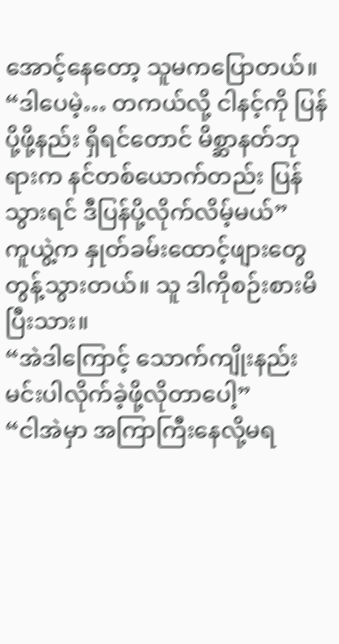အောင့်နေတော့ သူမကပြောတယ်။
“ဒါပေမဲ့… တကယ်လို့ ငါနင့်ကို ပြန်ပို့ဖို့နည်း ရှိရင်တောင် မိစ္ဆာနတ်ဘုရားက နင်တစ်ယောက်တည်း ပြန်သွားရင် ဒီပြန်ပို့လိုက်လိမ့်မယ်”
ကူယွဲ့က နှုတ်ခမ်းထောင့်ဖျားတွေ တွန့်သွားတယ်။ သူ ဒါကိုစဉ်းစားမိပြီးသား။
“အဲဒါကြောင့် သောက်ကျိုးနည်း မင်းပါလိုက်ခဲ့ဖို့လိုတာပေါ့”
“ငါအဲမှာ အကြာကြီးနေလို့မရ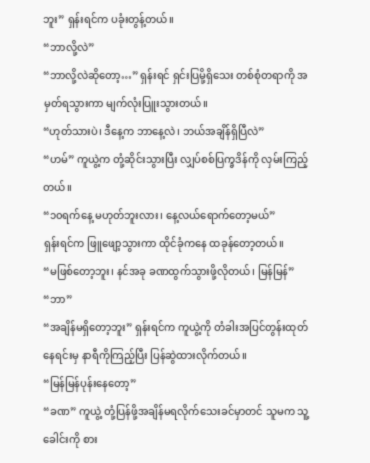ဘူး” ရှန်းရင်က ပခုံးတွန့်တယ်။
“ဘာလို့လဲ”
“ဘာလို့လဲဆိုတော့…” ရှန်းရင် ရှင်းပြမို့ရှိသေး တစ်စုံတရာကို အမှတ်ရသွားကာ မျက်လုံးပြူးသွားတယ်။
“ဟုတ်သားပဲ၊ ဒီနေ့က ဘာနေ့လဲ၊ ဘယ်အချိန်ရှိပြီလဲ”
“ဟမ်” ကူယွဲ့က တုံ့ဆိုင်းသွားပြီး လျှပ်စစ်ပြက္ခဒိန်ကို လှမ်းကြည့်တယ်။
“၁၀ရက်နေ့ မဟုတ်ဘူးလား၊ နေ့လယ်ရောက်တော့မယ်”
ရှန်းရင်က ဖြူဖျော့သွားကာ ထိုင်ခုံကနေ ထခုန်တော့တယ်။
“မဖြစ်တော့ဘူး၊ နင်အခု ခဏထွက်သွားဖို့လိုတယ်၊ မြန်မြန်”
“ဘာ”
“အချိန်မရှိတော့ဘူး” ရှန်းရင်က ကူယွဲ့ကို တံခါးအပြင်တွန်းထုတ်နေရင်းမှ နာရီကိုကြည့်ပြီး ပြန်ဆွဲထားလိုက်တယ်။
“မြန်မြန်ပုန်းနေတော့”
“ခဏ” ကူယွဲ့ တုံ့ပြန်ဖို့အချိန်မရလိုက်သေးခင်မှာတင် သူမက သူ့ခေါင်းကို စား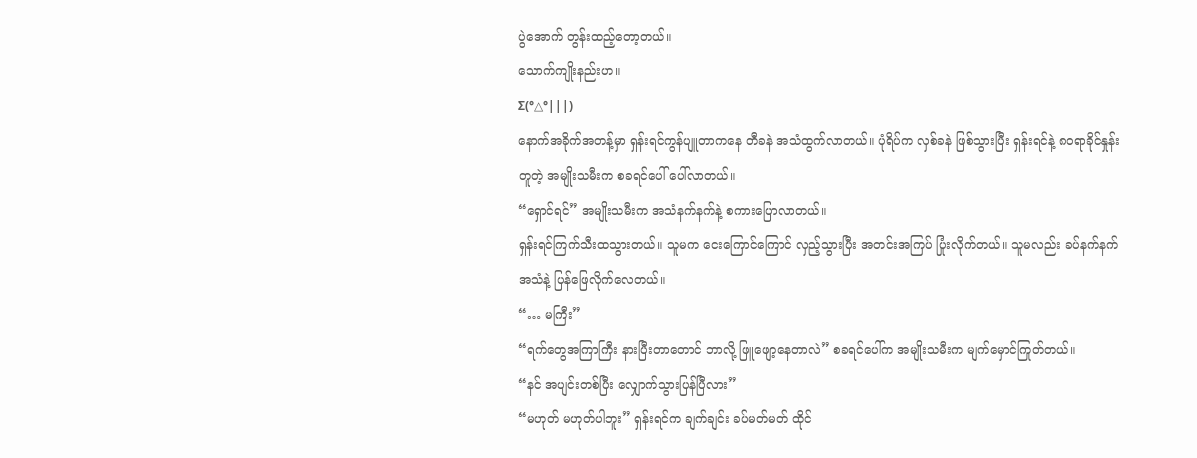ပွဲအောက် တွန်းထည့်တော့တယ်။
သောက်ကျိုးနည်းဟ။
Σ(°△°|||)
နောက်အခိုက်အတန့်မှာ ရှန်းရင်ကွန်ပျူတာကနေ တီခနဲ အသံထွက်လာတယ်။ ပုံရိပ်က လှစ်ခနဲ ဖြစ်သွားပြီး ရှန်းရင်နဲ့ ၈၀ရာခိုင်နှုန်းတူတဲ့ အမျိုးသမီးက စခရင်ပေါ် ပေါ်လာတယ်။
“ရှောင်ရင်” အမျိုးသမီးက အသံနက်နက်နဲ့ စကားပြောလာတယ်။
ရှန်းရင်ကြက်သီးထသွားတယ်။ သူမက ငေးကြောင်ကြောင် လှည့်သွားပြီး အတင်းအကြပ် ပြုံးလိုက်တယ်။ သူမလည်း ခပ်နက်နက်အသံနဲ့ ပြန်ဖြေလိုက်လေတယ်။
“… မကြီး”
“ရက်တွေအကြာကြီး နားပြီးတာတောင် ဘာလို့ ဖြူဖျော့နေတာလဲ” စခရင်ပေါ်က အမျိုးသမီးက မျက်မှောင်ကြုတ်တယ်။
“နင် အပျင်းတစ်ပြီး လျှောက်သွားပြန်ပြီလား”
“မဟုတ် မဟုတ်ပါဘူး” ရှန်းရင်က ချက်ချင်း ခပ်မတ်မတ် ထိုင်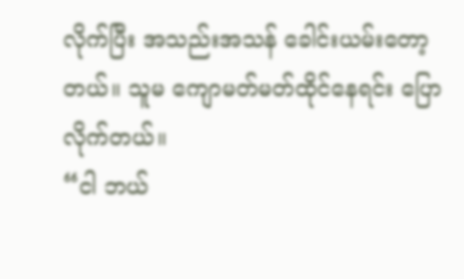လိုက်ပြီး အသည်းအသန် ခေါင်းယမ်းတော့တယ်။ သူမ ကျောမတ်မတ်ထိုင်နေရင်း ပြောလိုက်တယ်။
“ငါ ဘယ်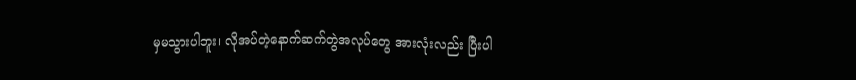မှမသွားပါဘူး၊ လိုအပ်တဲ့နောက်ဆက်တွဲအလုပ်တွေ အားလုံးလည်း ပြီးပါ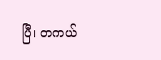ပြီ၊ တကယ်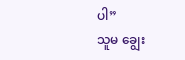ပါ”
သူမ ချွေး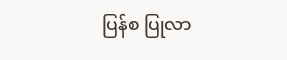ပြန်စ ပြုလာ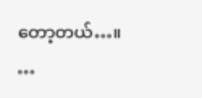တော့တယ်…။
…